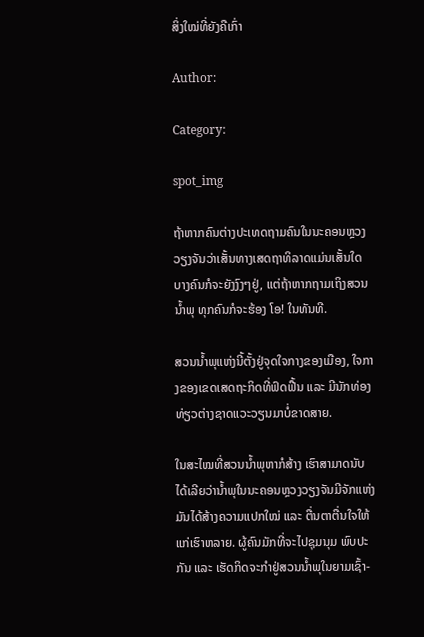ສິ່ງໃໝ່ທີ່ຍັງຄືເກົ່າ

Author:

Category:

spot_img

ຖ້າຫາກຄົນຕ່າງປະເທດຖາມຄົນໃນນະຄອນຫຼວງວຽງຈັນວ່າເສັ້ນທາງເສດຖາທິລາດແມ່ນເສັ້ນໃດ ບາງຄົນກໍຈະຍັງງົງໆຢູ່, ແຕ່ຖ້າຫາກຖາມເຖິງສວນນໍ້າພຸ ທຸກຄົນກໍຈະຮ້ອງ ໂອ! ໃນທັນທີ.

ສວນນໍ້າພຸແຫ່ງນີ້ຕັ້ງຢູ່ຈຸດໃຈກາງຂອງເມືອງ, ໃຈກາງຂອງເຂດເສດຖະກິດທີ່ຟົດຟື້ນ ແລະ ມີນັກທ່ອງທ່ຽວຕ່າງຊາດແວະວຽນມາບໍ່ຂາດສາຍ.

ໃນສະໄໝທີ່ສວນນໍ້າພຸຫາກໍສ້າງ ເຮົາສາມາດນັບໄດ້ເລີຍວ່ານໍ້າພຸໃນນະຄອນຫຼວງວຽງຈັນມີຈັກແຫ່ງ ມັນໄດ້ສ້າງຄວາມແປກໃໝ່ ແລະ ຕື່ນຕາຕື່ນໃຈໃຫ້ແກ່ເຮົາຫລາຍ. ຜູ້ຄົນມັກທີ່ຈະໄປຊຸມນຸມ ພົບປະກັນ ແລະ ເຮັດກິດຈະກຳຢູ່ສວນນໍ້າພຸໃນຍາມເຊົ້າ-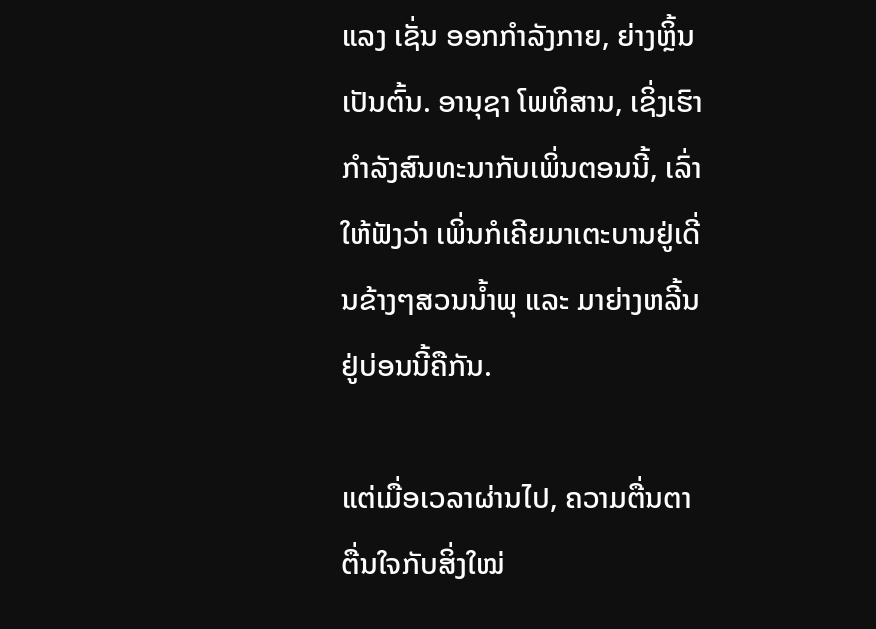ແລງ ເຊັ່ນ ອອກກຳລັງກາຍ, ຍ່າງຫຼິ້ນ ເປັນຕົ້ນ. ອານຸຊາ ໂພທິສານ, ເຊິ່ງເຮົາກຳລັງສົນທະນາກັບເພິ່ນຕອນນີ້, ເລົ່າໃຫ້ຟັງວ່າ ເພິ່ນກໍເຄີຍມາເຕະບານຢູ່ເດີ່ນຂ້າງໆສວນນໍ້າພຸ ແລະ ມາຍ່າງຫລີ້ນຢູ່ບ່ອນນີ້ຄືກັນ.

ແຕ່ເມື່ອເວລາຜ່ານໄປ, ຄວາມຕື່ນຕາຕື່ນໃຈກັບສິ່ງໃໝ່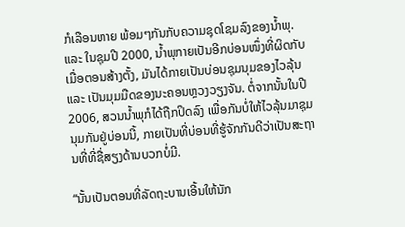ກໍເລືອນຫາຍ ພ້ອມໆກັນກັບຄວາມຊຸດໂຊມລົງຂອງນໍ້າພຸ. ແລະ ໃນຊຸມປີ 2000, ນໍ້າພຸກາຍເປັນອີກບ່ອນໜຶ່ງທີ່ຜິດກັບເມື່ອຕອນສ້າງຕັ້ງ, ມັນໄດ້ກາຍເປັນບ່ອນຊຸມນຸມຂອງໄວລຸ້ນ ແລະ ເປັນມຸມມືດຂອງນະຄອນຫຼວງວຽງຈັນ. ຕໍ່ຈາກນັ້ນໃນປີ 2006, ສວນນໍ້າພຸກໍໄດ້ຖືກປິດລົງ ເພື່ອກັນບໍ່ໃຫ້ໄວລຸ້ນມາຊຸມນຸມກັນຢູ່ບ່ອນນີ້, ກາຍເປັນທີ່ບ່ອນທີ່ຮູ້ຈັກກັນດີວ່າເປັນສະຖານທີ່ທີ່ຊື່ສຽງດ້ານບວກບໍ່ມີ.

“ນັ້ນເປັນຕອນທີ່ລັດຖະບານເອີ້ນໃຫ້ນັກ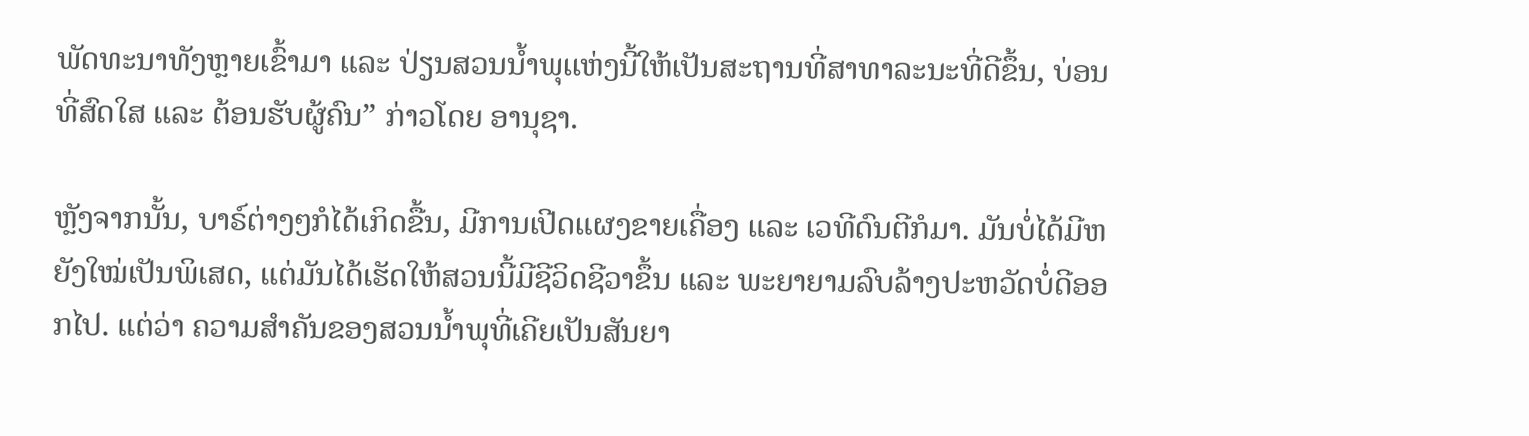ພັດທະນາທັງຫຼາຍເຂົ້າມາ ແລະ ປ່ຽນສວນນໍ້າພຸເເຫ່ງນີ້ໃຫ້ເປັນສະຖານທີ່ສາທາລະນະທີ່ດີຂຶ້ນ, ບ່ອນທີ່ສົດໃສ ແລະ ຕ້ອນຮັບຜູ້ຄົນ” ກ່າວໂດຍ ອານຸຊາ.

ຫຼັງຈາກນັ້ນ, ບາຣ໌ຕ່າງໆກໍໄດ້ເກິດຂື້ນ, ມີການເປີດແຜງຂາຍເຄື່ອງ ແລະ ເວທີດົນຕີກໍມາ. ມັນບໍ່ໄດ້ມີຫຍັງໃໝ່ເປັນພິເສດ, ແຕ່ມັນໄດ້ເຮັດໃຫ້ສວນນີ້ມີຊີວິດຊີວາຂຶ້ນ ແລະ ພະຍາຍາມລົບລ້າງປະຫວັດບໍ່ດີອອກໄປ. ແຕ່ວ່າ ຄວາມສໍາຄັນຂອງສວນນໍ້າພຸທີ່ເຄີຍເປັນສັນຍາ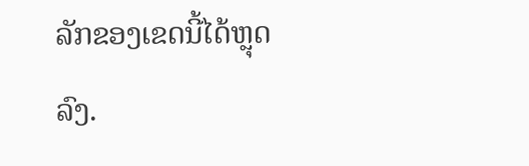ລັກຂອງເຂດນີ້ໄດ້ຫຼຸດລົງ.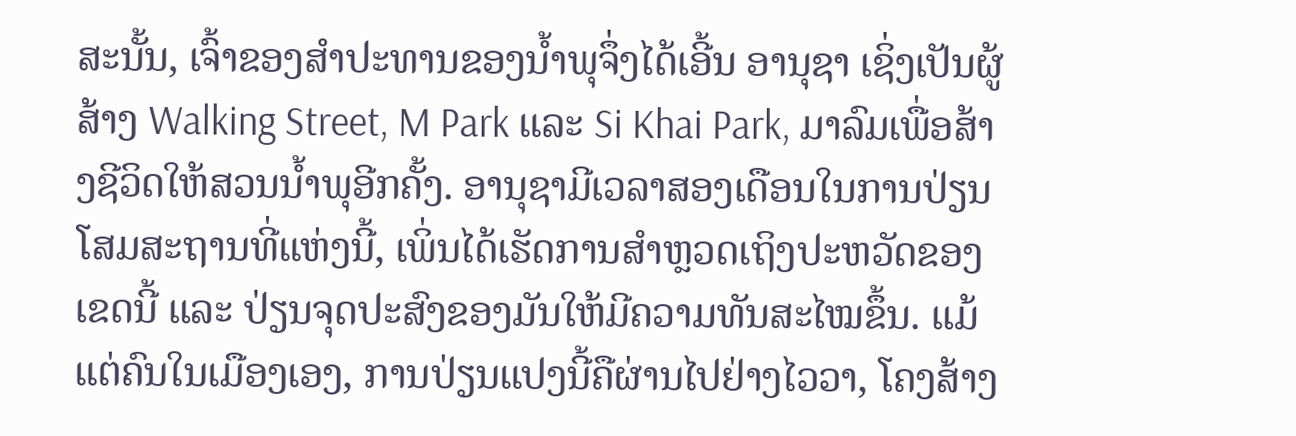ສະນັ້ນ, ເຈົ້າຂອງສຳປະທານຂອງນໍ້າພຸຈຶ່ງໄດ້ເອີ້ນ ອານຸຊາ ເຊິ່ງເປັນຜູ້ສ້າງ Walking Street, M Park ແລະ Si Khai Park, ມາລົມເພື່ອສ້າງຊີວິດໃຫ້ສວນນໍ້າພຸອີກຄັ້ງ. ອານຸຊາມີເວລາສອງເດືອນໃນການປ່ຽນໂສມສະຖານທີ່ແຫ່ງນີ້, ເພິ່ນໄດ້ເຮັດການສຳຫຼວດເຖິງປະຫວັດຂອງເຂດນີ້ ແລະ ປ່ຽນຈຸດປະສົງຂອງມັນໃຫ້ມີຄວາມທັນສະໄໝຂຶ້ນ. ແມ້ແຕ່ຄົນໃນເມືອງເອງ, ການປ່ຽນແປງນີ້ຄືຜ່ານໄປຢ່າງໄວວາ, ໂຄງສ້າງ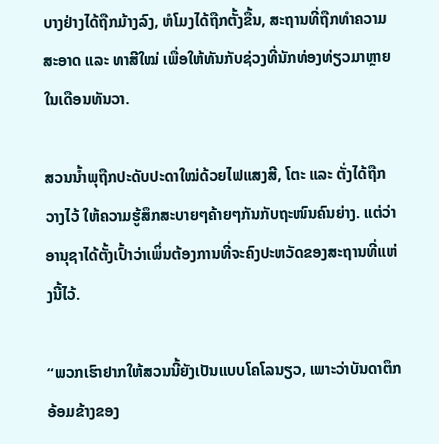ບາງຢ່າງໄດ້ຖືກມ້າງລົງ, ຫໍໂມງໄດ້ຖືກຕັ້ງຂື້ນ, ສະຖານທີ່ຖືກທໍາຄວາມສະອາດ ແລະ ທາສີໃໝ່ ເພື່ອໃຫ້ທັນກັບຊ່ວງທີ່ນັກທ່ອງທ່ຽວມາຫຼາຍໃນເດືອນທັນວາ.

ສວນນໍ້າພຸຖືກປະດັບປະດາໃໝ່ດ້ວຍໄຟແສງສີ, ໂຕະ ແລະ ຕັ່ງໄດ້ຖືກວາງໄວ້ ໃຫ້ຄວາມຮູ້ສຶກສະບາຍໆຄ້າຍໆກັນກັບຖະໜົນຄົນຍ່າງ. ແຕ່ວ່າ ອານຸຊາໄດ້ຕັ້ງເປົ້າວ່າເພິ່ນຕ້ອງການທີ່ຈະຄົງປະຫວັດຂອງສະຖານທີ່ແຫ່ງນີ້ໄວ້.

“ພວກເຮົາຢາກໃຫ້ສວນນີ້ຍັງເປັນແບບໂຄໂລນຽວ, ເພາະວ່າບັນດາຕຶກອ້ອມຂ້າງຂອງ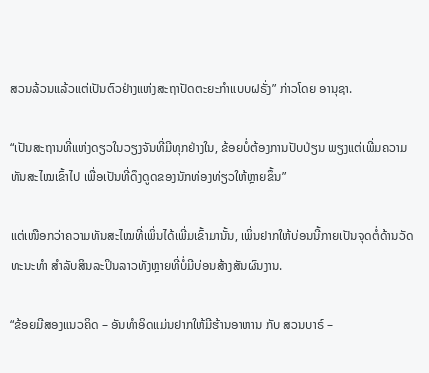ສວນລ້ວນແລ້ວແຕ່ເປັນຕົວຢ່າງແຫ່ງສະຖາປັດຕະຍະກຳແບບຝຣັ່ງ” ກ່າວໂດຍ ອານຸຊາ.

“ເປັນສະຖານທີ່ແຫ່ງດຽວໃນວຽງຈັນທີ່ມີທຸກຢ່າງໃນ, ຂ້ອຍບໍ່ຕ້ອງການປັບປ່ຽນ ພຽງແຕ່ເພີ່ມຄວາມທັນສະໄໝເຂົ້າໄປ ເພື່ອເປັນທີ່ດຶງດູດຂອງນັກທ່ອງທ່ຽວໃຫ້ຫຼາຍຂຶ້ນ”

ແຕ່ເໜືອກວ່າຄວາມທັນສະໄໝທີ່ເພິ່ນໄດ້ເພີ່ມເຂົ້າມານັ້ນ, ເພິ່ນຢາກໃຫ້ບ່ອນນີ້ກາຍເປັນຈຸດຕໍ່ດ້ານວັດທະນະທຳ ສຳລັບສິນລະປິນລາວທັງຫຼາຍທີ່ບໍ່ມີບ່ອນສ້າງສັນຜົນງານ.

“ຂ້ອຍມີສອງແນວຄິດ – ອັນທຳອິດແມ່ນຢາກໃຫ້ມີຮ້ານອາຫານ ກັບ ສວນບາຣ໌ –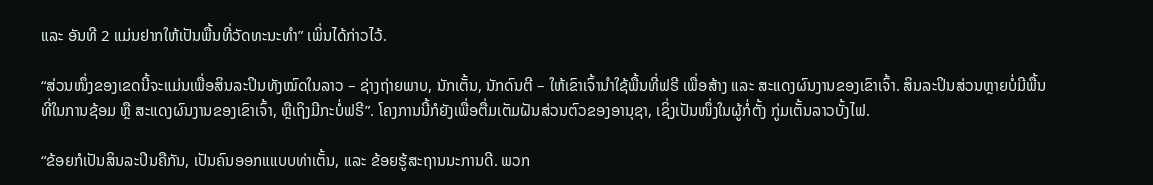ແລະ ອັນທີ 2 ແມ່ນຢາກໃຫ້ເປັນພື້ນທີ່ວັດທະນະທຳ” ເພິ່ນໄດ້ກ່າວໄວ້.

“ສ່ວນໜຶ່ງຂອງເຂດນີ້ຈະແມ່ນເພື່ອສິນລະປິນທັງໝົດໃນລາວ – ຊ່າງຖ່າຍພາບ, ນັກເຕັ້ນ, ນັກດົນຕີ – ໃຫ້ເຂົາເຈົ້ານໍາໃຊ້ພື້ນທີ່ຟຣີ ເພື່ອສ້າງ ແລະ ສະແດງຜົນງານຂອງເຂົາເຈົ້າ. ສິນລະປິນສ່ວນຫຼາຍບໍ່ມີພື້ນທີ່ໃນການຊ້ອມ ຫຼື ສະແດງຜົນງານຂອງເຂົາເຈົ້າ, ຫຼືເຖິງມີກະບໍ່ຟຣີ”. ໂຄງການນີ້ກໍຍັງເພື່ອຕື່ມເຕັມຝັນສ່ວນຕົວຂອງອານຸຊາ, ເຊິ່ງເປັນໜຶ່ງໃນຜູ້ກໍ່ຕັ້ງ ກູ່ມເຕັ້ນລາວບັ້ງໄຟ.

“ຂ້ອຍກໍເປັນສິນລະປິນຄືກັນ, ເປັນຄົນອອກແແບບທ່າເຕັ້ນ, ແລະ ຂ້ອຍຮູ້ສະຖານນະການດີ. ພວກ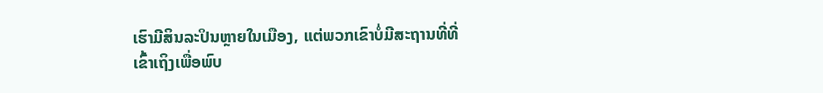ເຮົາມີສິນລະປິນຫຼາຍໃນເມືອງ, ແຕ່ພວກເຂົາບໍ່ມີສະຖານທີ່ທີ່ເຂົ້າເຖິງເພື່ອພົບ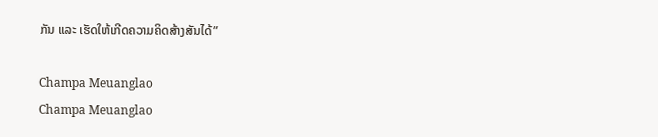ກັນ ແລະ ເຮັດໃຫ້ເກີດຄວາມຄິດສ້າງສັນໄດ້”

Champa Meuanglao
Champa Meuanglao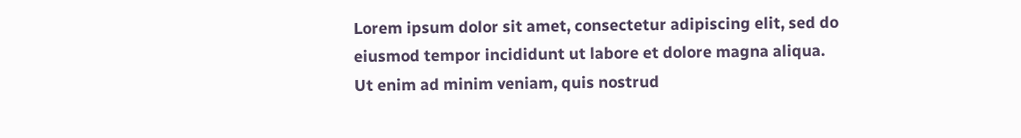Lorem ipsum dolor sit amet, consectetur adipiscing elit, sed do eiusmod tempor incididunt ut labore et dolore magna aliqua. Ut enim ad minim veniam, quis nostrud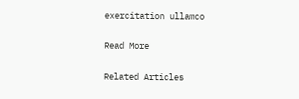exercitation ullamco

Read More

Related Articles